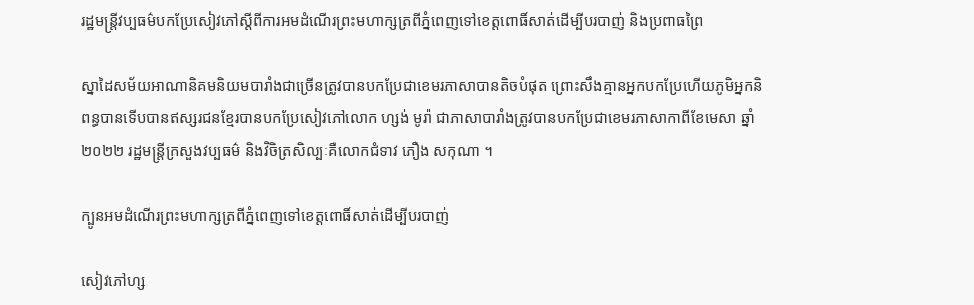រដ្ឋមន្ត្រីវប្បធម៌បកប្រែសៀវភៅស្តីពីការអមដំណើរព្រះមហាក្សត្រពីភ្នំពេញទៅខេត្តពោធិ៍សាត់ដើម្បីបរបាញ់ និងប្រពាធព្រៃ

ស្នាដៃសម័យអាណានិគមនិយមបារាំងជាច្រើនត្រូវបានបកប្រែជាខេមរភាសាបានតិចបំផុត ព្រោះសឹងគ្មានអ្នកបកប្រែហើយភូមិអ្នកនិពន្ធបានទើបបានឥស្សរជនខ្មែរបានបកប្រែសៀវភៅលោក ហ្សង់ មូរ៉ា ជាភាសាបារាំងត្រូវបានបកប្រែជាខេមរភាសាកាពីខែមេសា ឆ្នាំ២០២២ រដ្ឋមន្ត្រីក្រសួងវប្បធម៌ និងវិចិត្រសិល្បៈគឺលោកជំទាវ ភឿង សកុណា ។

ក្បូនអមដំណើរព្រះមហាក្សត្រពីភ្នំពេញទៅខេត្តពោធិ៍សាត់ដើម្បីបរបាញ់

សៀវភៅហ្ស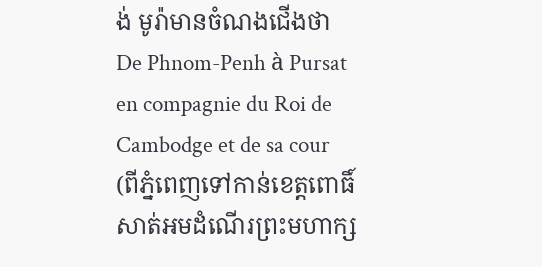ង់ មូរ៉ាមានចំណងជើងថា De Phnom-Penh à Pursat en compagnie du Roi de Cambodge et de sa cour (ពីភ្នំពេញទៅកាន់ខេត្តពោធិ៍សាត់អមដំណើរព្រះមហាក្ស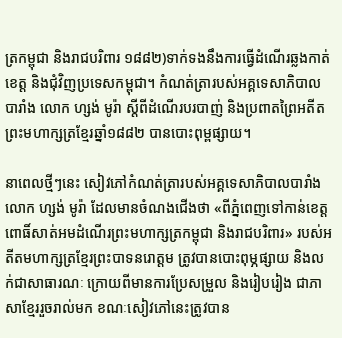ត្រកម្ពុជា និងរាជបរិពារ ១៨៨២)ទាក់ទងនឹងការធ្វើដំណើរឆ្លងកាត់ខេត្ត និងជុំវិញប្រទេសកម្ពុជា។ កំណត់ត្រារបស់អគ្គទេសាភិបាលបារាំង លោក ហ្សង់ មូរ៉ា ស្តីពីដំណើរបរបាញ់ និងប្រពាតព្រៃអតីតព្រះមហាក្សត្រខ្មែរឆ្នាំ១៨៨២ បានបោះពុម្ពផ្សាយ។

នាពេលថ្មីៗនេះ សៀវភៅកំណត់ត្រារបស់អគ្គទេសាភិបាលបារាំងលោក ហ្សង់ មូរ៉ា ដែលមានចំណងជើងថា «ពីភ្នំពេញទៅកាន់ខេត្តពោធិ៍សាត់អមដំណើរព្រះមហាក្សត្រកម្ពុជា និងរាជបរិពារ» របស់អតីតមហាក្សត្រខ្មែរព្រះបាទនរោត្តម ត្រូវបានបោះពុម្ភផ្សាយ និងលក់ជាសាធារណៈ ក្រោយពីមានការប្រែសម្រួល និងរៀបរៀង ជាភាសាខ្មែររួចរាល់មក ខណៈសៀវភៅនេះត្រូវបាន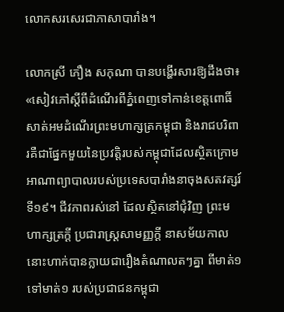លោកសរសេរជាភាសាបារាំង។

លោកស្រី ភឿង សកុណា បានបង្ហើរសារឱ្យដឹងថា៖ «សៀវភៅស្តីពីដំណើរពីភ្នំពេញទៅកាន់ខេត្តពោធិ៍សាត់អមដំណើរព្រះមហាក្សត្រកម្ពុជា និងរាជបរិពារគឺជាផ្នែកមួយនៃប្រវត្តិរបស់កម្ពុជាដែលស្ថិតក្រោមអាណាព្យាបាលរបស់ប្រទេសបារាំងនាចុងសតវត្សរ៍ទី១៩។ ជីវភាពរស់នៅ ដែលស្ថិតនៅជុំវិញ ព្រះមហាក្សត្រក្តី ប្រជារាស្ត្រសាមញ្ញក្តី នាសម័យកាលនោះហាក់បានក្លាយជារឿងតំណាលតៗគ្នា ពីមាត់១ ទៅមាត់១ របស់ប្រជាជនកម្ពុជា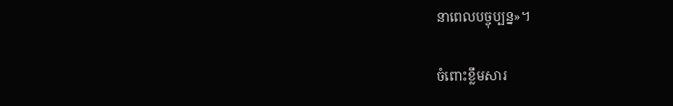នាពេលបច្ចុប្បន្ន»។

ចំពោះខ្លឹមសារ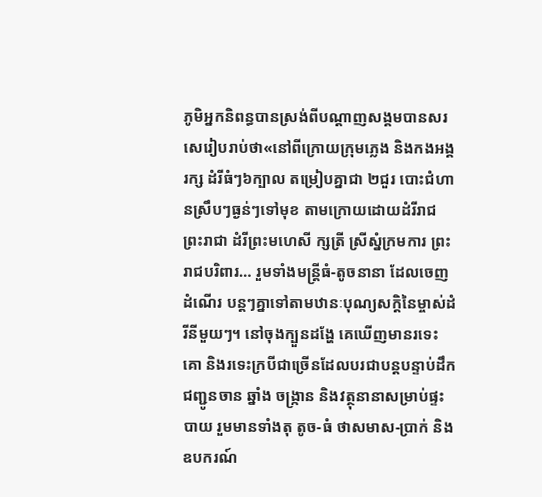ភូមិអ្នកនិពន្ធបានស្រង់ពីបណ្តាញសង្គមបានសរសេរៀបរាប់ថា«នៅពីក្រោយក្រុមភ្លេង និងកងអង្គរក្ស ដំរីធំៗ៦ក្បាល តម្រៀបគ្នាជា ២ជួរ បោះជំហានស្រឹបៗធ្ងន់ៗទៅមុខ តាមក្រោយដោយដំរីរាជព្រះរាជា ដំរីព្រះមហេសី ក្សត្រី ស្រីស្នំក្រមការ ព្រះរាជបរិពារ… រួមទាំងមន្ត្រីធំ-តូចនានា ដែលចេញដំណើរ បន្តៗគ្នាទៅតាមឋានៈបុណ្យសក្តិនៃម្ចាស់ដំរីនីមួយៗ។ នៅចុងក្បួនដង្ហែ គេឃើញមានរទេះគោ និងរទេះក្របីជាច្រើនដែលបរជាបន្តបន្ទាប់ដឹកជញ្ជូនចាន ឆ្នាំង ចង្ក្រាន និងវត្ថុនានាសម្រាប់ផ្ទះបាយ រួមមានទាំងតុ តូច-ធំ ថាសមាស-ប្រាក់ និងឧបករណ៍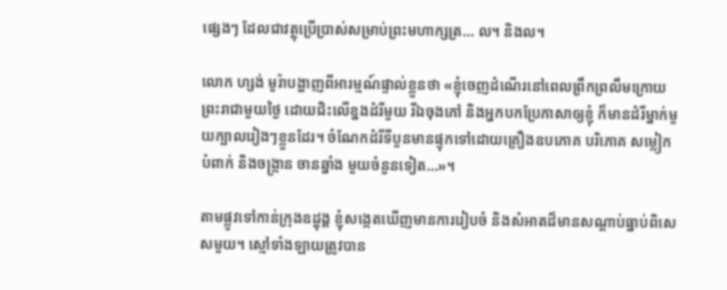ផ្សេងៗ ដែលជាវត្ថុប្រើប្រាស់សម្រាប់ព្រះមហាក្សត្រ… ល។ និងល។

លោក ហ្សង់ មូរ៉ាបង្ហាញពីអារម្មណ៍ផ្ទាល់ខ្លួនថា «ខ្ញុំចេញដំណើរនៅពេលព្រឹកព្រលឹមក្រោយព្រះរាជាមួយថ្ងៃ ដោយជិះលើខ្នងដំរីមួយ រីឯចុងភៅ និងអ្នកបកប្រែភាសាឲ្យខ្ញុំ ក៏មានដំរីម្នាក់មួយក្បាលរៀងៗខ្លួនដែរ។ ចំណែកដំរីទីបួនមានផ្ទុកទៅដោយគ្រឿងឧបភោគ បរិភោគ សម្លៀកបំពាក់ និងចង្ក្រាន ចានឆ្នាំង មួយចំនួនទៀត…»។

តាមផ្លូវទៅកាន់ក្រុងឧដ្តុង្គ ខ្ញុំសង្កេតឃើញមានការរៀបចំ និងសំអាតដ៏មានសណ្តាប់ធ្នាប់ពិសេសមួយ។ ស្មៅទាំងឡាយត្រូវបាន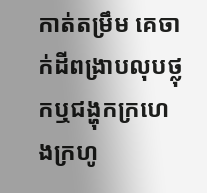កាត់តម្រឹម គេចាក់ដីពង្រាបលុបថ្លុកឬជង្ហុកក្រហេងក្រហូ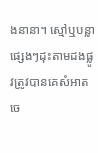ងនានា។ ស្មៅឬបន្លាផ្សេងៗដុះតាមដងផ្លូវត្រូវបានគេសំអាតចេ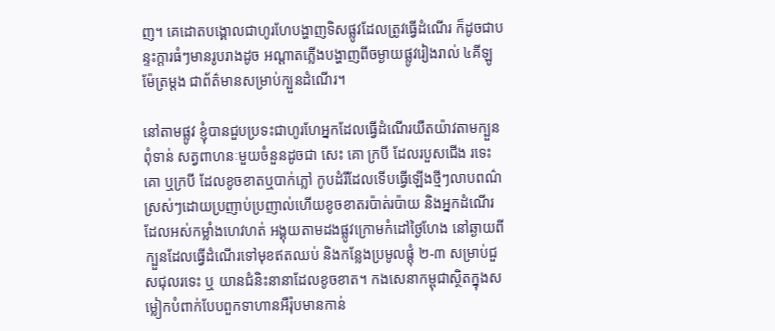ញ។ គេដោតបង្គោលជាហូរហែបង្ហាញទិសផ្លូវដែលត្រូវធ្វើដំណើរ ក៏ដូចជាបន្ទះក្តារធំៗមានរូបរាងដូច អណ្តាតភ្លើងបង្ហាញពីចម្ងាយផ្លូវរៀងរាល់ ៤គីឡូម៉ែត្រម្តង ជាព័ត៌មានសម្រាប់ក្បួនដំណើរ។

នៅតាមផ្លូវ ខ្ញុំបានជួបប្រទះជាហូរហែអ្នកដែលធ្វើដំណើរយឺតយ៉ាវតាមក្បួនពុំទាន់ សត្វពាហនៈមួយចំនួនដូចជា សេះ គោ ក្របី ដែលរបួសជើង រទេះគោ ឬក្របី ដែលខូចខាតឬបាក់ភ្លៅ កូបដំរីដែលទើបធ្វើឡើងថ្មីៗលាបពណ៌ស្រស់ៗដោយប្រញាប់ប្រញាល់ហើយខូចខាតរប៉ាត់រប៉ាយ និងអ្នកដំណើរដែលអស់កម្លាំងហេវហត់ អង្គុយតាមដងផ្លូវក្រោមកំដៅថ្ងៃហែង នៅឆ្ងាយពីក្បួនដែលធ្វើដំណើរទៅមុខឥតឈប់ និងកន្លែងប្រមូលផ្តុំ ២-៣ សម្រាប់ជួសជុលរទេះ ឬ យានជំនិះនានាដែលខូចខាត។ កងសេនាកម្ពុជាស្ថិតក្នុងសម្លៀកបំពាក់បែបពួកទាហានអឺរ៉ុបមានកាន់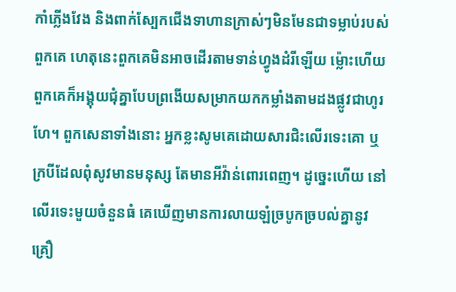កាំភ្លើងវែង និងពាក់ស្បែកជើងទាហានក្រាស់ៗមិនមែនជាទម្លាប់របស់ពួកគេ ហេតុនេះពួកគេមិនអាចដើរតាមទាន់ហ្វូងដំរីឡើយ ម្ល៉ោះហើយពួកគេក៏អង្គុយជុំគ្នាបែបព្រងើយសម្រាកយកកម្លាំងតាមដងផ្លូវជាហូរហែ។ ពួកសេនាទាំងនោះ អ្នកខ្លះសូមគេដោយសារជិះលើរទេះគោ ឬក្របីដែលពុំសូវមានមនុស្ស តែមានអីវ៉ាន់ពោរពេញ។ ដូច្នេះហើយ នៅលើរទេះមួយចំនួនធំ គេឃើញមានការលាយឡំច្របូកច្របល់គ្នានូវគ្រឿ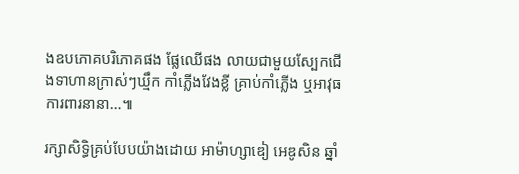ងឧបភោគបរិភោគផង ផ្លែឈើផង លាយជាមួយស្បែកជើងទាហានក្រាស់ៗឃ្មឹក កាំភ្លើងវែងខ្លី គ្រាប់កាំភ្លើង ឬអាវុធការពារនានា…៕

រក្សាសិទ្ធិគ្រប់បែបយ៉ាងដោយ អាម៉ាហ្សាឌៀ អេឌូសិន ឆ្នាំ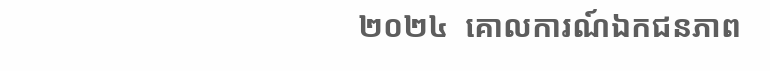២០២៤  គោលការណ៍ឯកជនភាព